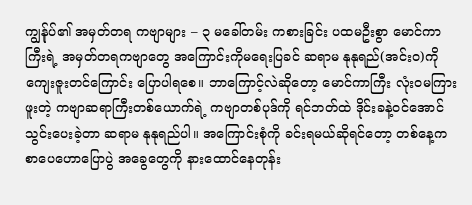ကျွန်ုပ်၏ အမှတ်တရ ကဗျာများ – ၃ မခေါ်တမ်း ကစားခြင်း ပထမဦးစွာ မောင်ကာကြီးရဲ့ အမှတ်တရကဗျာတွေ အကြောင်းကိုမရေးပြခင် ဆရာမ နုနုရည်(အင်းဝ)ကို ကျေးဇူးတင်ကြောင်း ပြောပါရစေ။ ဘာကြောင့်လဲဆိုတော့ မောင်ကာကြီး လုံးဝမကြားဖူးတဲ့ ကဗျာဆရာကြီးတစ်ယောက်ရဲ့ ကဗျာတစ်ပုဒ်ကို ရင်ဘတ်ထဲ ဒိုင်းခနဲ့ဝင်အောင် သွင်းပေးခဲ့တာ ဆရာမ နုနုရည်ပါ။ အကြောင်းစုံကို ခင်းရမယ်ဆိုရင်တော့ တစ်နေ့က စာပေဟောပြောပွဲ အခွေတွေကို နားထောင်နေတုန်း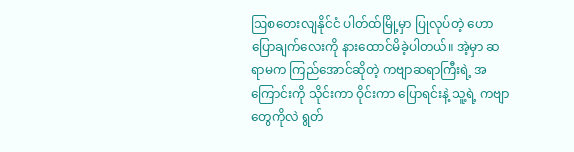ဩစတေးလျနိုင်ငံ ပါတ်ထ်မြို့မှာ ပြုလုပ်တဲ့ ဟောပြောချက်လေးကို နားထောင်မိခဲ့ပါတယ်။ အဲ့မှာ ဆရာမက ကြည်အောင်ဆိုတဲ့ ကဗျာဆရာကြီးရဲ့ အကြောင်းကို သိုင်းကာ ဝိုင်းကာ ပြောရင်းနဲ့ သူ့ရဲ့ ကဗျာတွေကိုလဲ ရွတ်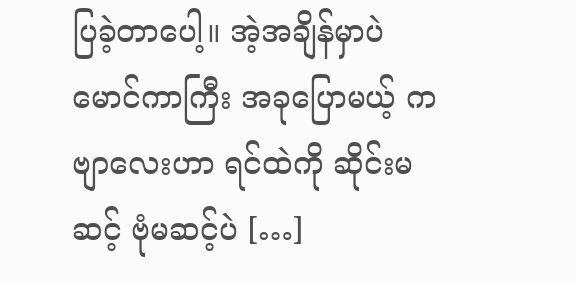ပြခဲ့တာပေါ့။ အဲ့အချိန်မှာပဲ မောင်ကာကြီး အခုပြောမယ့် ကဗျာလေးဟာ ရင်ထဲကို ဆိုင်းမဆင့် ဗုံမဆင့်ပဲ […]